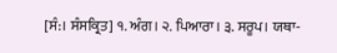[ਸੰ:। ਸੰਸਕ੍ਰਿਤ] ੧. ਅੰਗ। ੨. ਪਿਆਰਾ। ੩. ਸਰੂਪ। ਯਥਾ-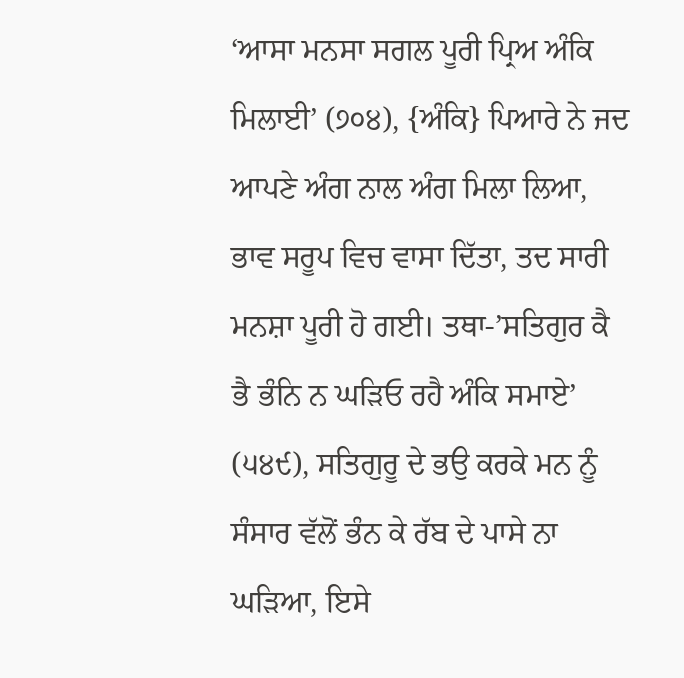‘ਆਸਾ ਮਨਸਾ ਸਗਲ ਪੂਰੀ ਪ੍ਰਿਅ ਅੰਕਿ ਮਿਲਾਈ’ (੭੦੪), {ਅੰਕਿ} ਪਿਆਰੇ ਨੇ ਜਦ ਆਪਣੇ ਅੰਗ ਨਾਲ ਅੰਗ ਮਿਲਾ ਲਿਆ, ਭਾਵ ਸਰੂਪ ਵਿਚ ਵਾਸਾ ਦਿੱਤਾ, ਤਦ ਸਾਰੀ ਮਨਸ਼ਾ ਪੂਰੀ ਹੋ ਗਈ। ਤਥਾ-’ਸਤਿਗੁਰ ਕੈ ਭੈ ਭੰਨਿ ਨ ਘੜਿਓ ਰਹੈ ਅੰਕਿ ਸਮਾਏ’ (੫੪੯), ਸਤਿਗੁਰੂ ਦੇ ਭਉ ਕਰਕੇ ਮਨ ਨੂੰ ਸੰਸਾਰ ਵੱਲੋਂ ਭੰਨ ਕੇ ਰੱਬ ਦੇ ਪਾਸੇ ਨਾ ਘੜਿਆ, ਇਸੇ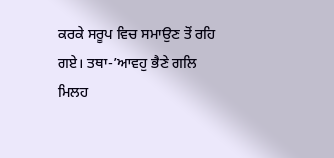ਕਰਕੇ ਸਰੂਪ ਵਿਚ ਸਮਾਉਣ ਤੋਂ ਰਹਿ ਗਏ। ਤਥਾ-’ਆਵਹੁ ਭੈਣੇ ਗਲਿ ਮਿਲਹ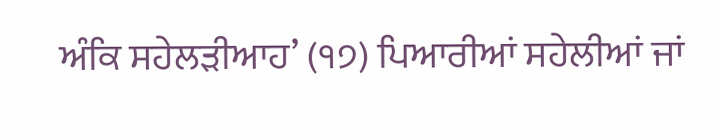ਅੰਕਿ ਸਹੇਲੜੀਆਹ’ (੧੭) ਪਿਆਰੀਆਂ ਸਹੇਲੀਆਂ ਜਾਂ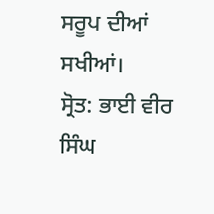ਸਰੂਪ ਦੀਆਂ ਸਖੀਆਂ।
ਸ੍ਰੋਤ: ਭਾਈ ਵੀਰ ਸਿੰਘ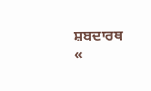ਸ਼ਬਦਾਰਥ
«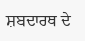ਸ਼ਬਦਾਰਥ ਦੇ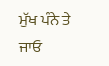ਮੁੱਖ ਪੰਨੇ ਤੇ ਜਾਓ